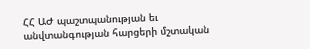ՀՀ ԱԺ պաշտպանության եւ անվտանգության հարցերի մշտական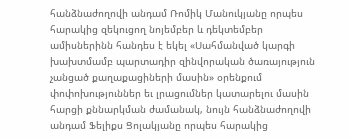հանձնաժողովի անդամ Ռոմիկ Մանուկյանը որպես հարակից զեկուցող նոյեմբեր և դեկտեմբեր ամիսներինն հանդես է եկել «Սահմանված կարգի խախտմամբ պարտադիր զինվորական ծառայություն չանցած քաղաքացիների մասին» օրենքում փոփոխություններ եւ լրացումներ կատարելու մասին հարցի քննարկման ժամանակ, նույն հանձնաժողովի անդամ Ֆելիքս Ցոլակյանը որպես հարակից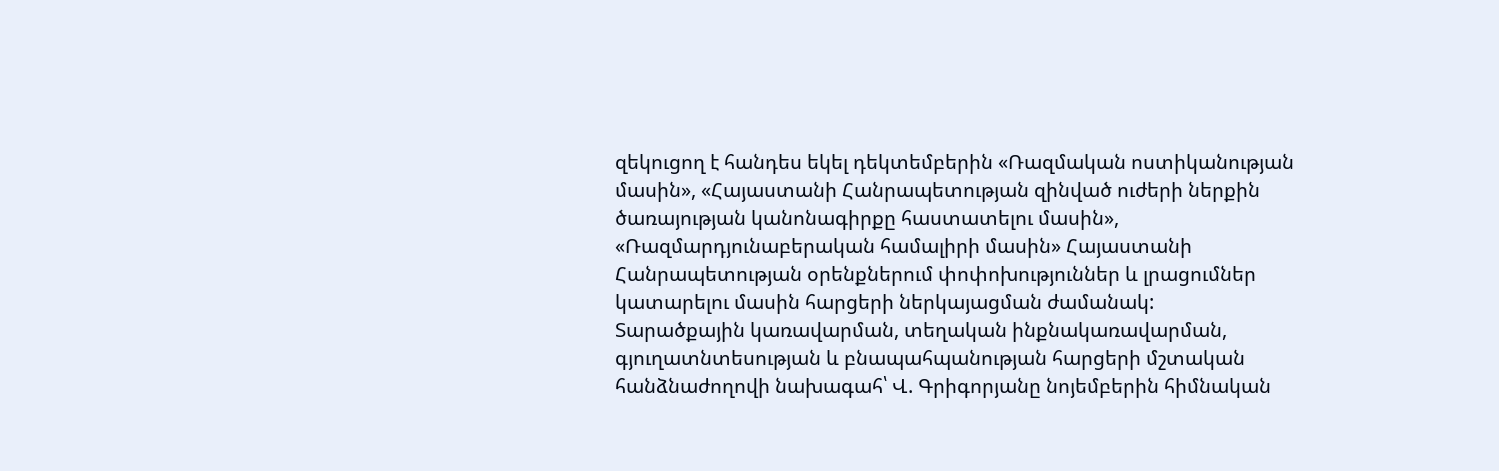զեկուցող է հանդես եկել դեկտեմբերին «Ռազմական ոստիկանության մասին», «Հայաստանի Հանրապետության զինված ուժերի ներքին ծառայության կանոնագիրքը հաստատելու մասին», «Ռազմարդյունաբերական համալիրի մասին» Հայաստանի Հանրապետության օրենքներում փոփոխություններ և լրացումներ կատարելու մասին հարցերի ներկայացման ժամանակ:
Տարածքային կառավարման, տեղական ինքնակառավարման, գյուղատնտեսության և բնապահպանության հարցերի մշտական հանձնաժողովի նախագահ՝ Վ. Գրիգորյանը նոյեմբերին հիմնական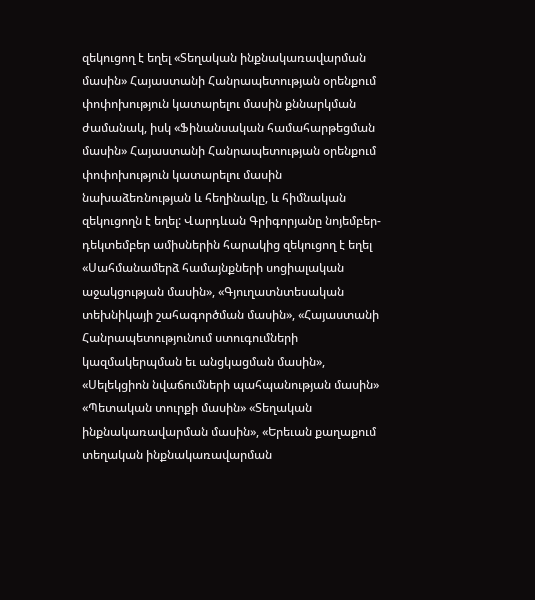զեկուցող է եղել «Տեղական ինքնակառավարման մասին» Հայաստանի Հանրապետության օրենքում փոփոխություն կատարելու մասին քննարկման ժամանակ, իսկ «Ֆինանսական համահարթեցման մասին» Հայաստանի Հանրապետության օրենքում փոփոխություն կատարելու մասին նախաձեռնության և հեղինակը, և հիմնական զեկուցողն է եղել: Վարդևան Գրիգորյանը նոյեմբեր-դեկտեմբեր ամիսներին հարակից զեկուցող է եղել «Սահմանամերձ համայնքների սոցիալական աջակցության մասին», «Գյուղատնտեսական տեխնիկայի շահագործման մասին», «Հայաստանի Հանրապետությունում ստուգումների կազմակերպման եւ անցկացման մասին», «Սելեկցիոն նվաճումների պահպանության մասին» «Պետական տուրքի մասին» «Տեղական ինքնակառավարման մասին», «Երեւան քաղաքում տեղական ինքնակառավարման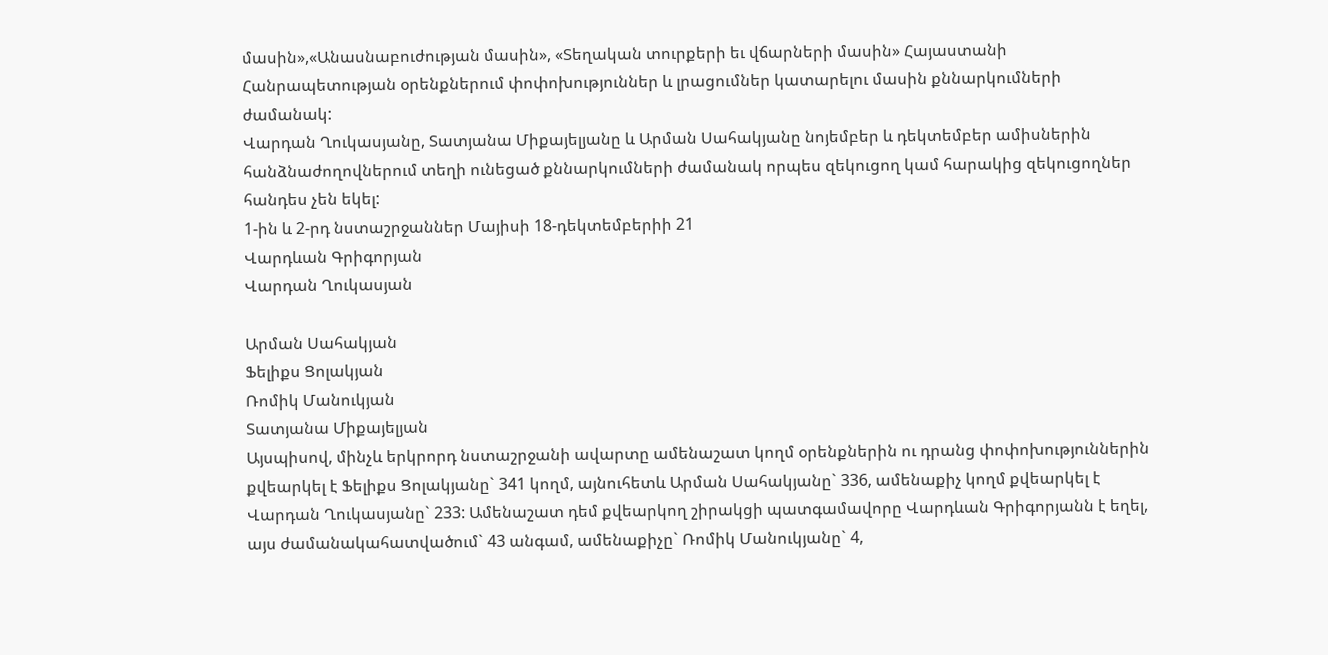մասին»,«Անասնաբուժության մասին», «Տեղական տուրքերի եւ վճարների մասին» Հայաստանի Հանրապետության օրենքներում փոփոխություններ և լրացումներ կատարելու մասին քննարկումների ժամանակ:
Վարդան Ղուկասյանը, Տատյանա Միքայելյանը և Արման Սահակյանը նոյեմբեր և դեկտեմբեր ամիսներին հանձնաժողովներում տեղի ունեցած քննարկումների ժամանակ որպես զեկուցող կամ հարակից զեկուցողներ հանդես չեն եկել:
1-ին և 2-րդ նստաշրջաններ Մայիսի 18-դեկտեմբերիի 21
Վարդևան Գրիգորյան
Վարդան Ղուկասյան

Արման Սահակյան
Ֆելիքս Ցոլակյան
Ռոմիկ Մանուկյան
Տատյանա Միքայելյան
Այսպիսով, մինչև երկրորդ նստաշրջանի ավարտը ամենաշատ կողմ օրենքներին ու դրանց փոփոխություններին քվեարկել է Ֆելիքս Ցոլակյանը` 341 կողմ, այնուհետև Արման Սահակյանը` 336, ամենաքիչ կողմ քվեարկել է Վարդան Ղուկասյանը` 233: Ամենաշատ դեմ քվեարկող շիրակցի պատգամավորը Վարդևան Գրիգորյանն է եղել, այս ժամանակահատվածում` 43 անգամ, ամենաքիչը` Ռոմիկ Մանուկյանը` 4,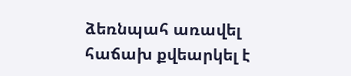ձեռնպահ առավել հաճախ քվեարկել է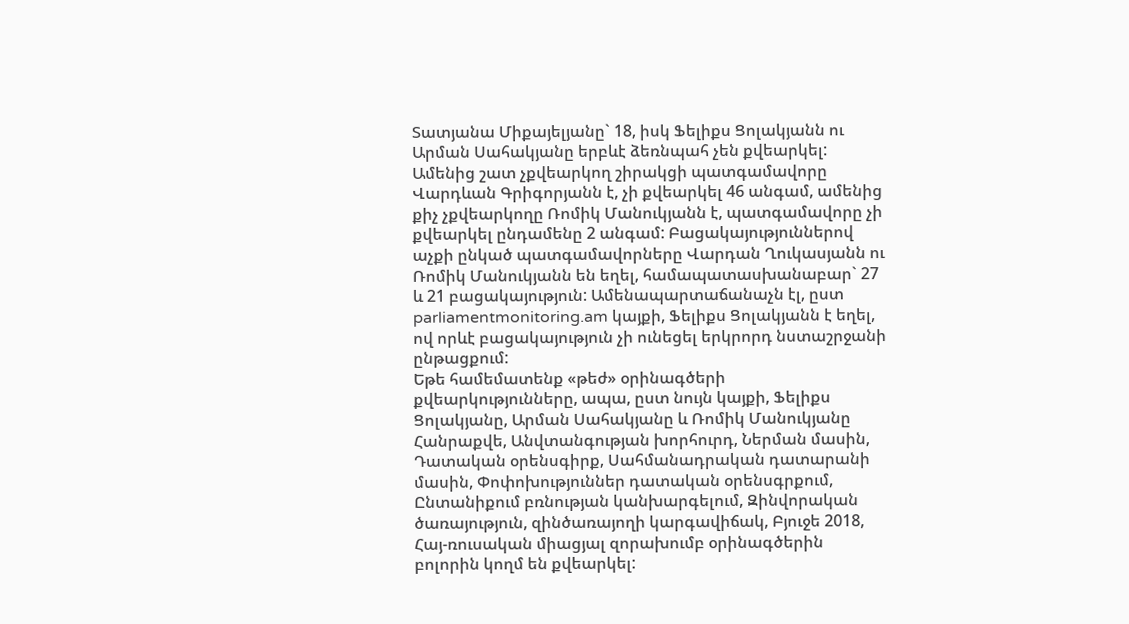Տատյանա Միքայելյանը` 18, իսկ Ֆելիքս Ցոլակյանն ու Արման Սահակյանը երբևէ ձեռնպահ չեն քվեարկել: Ամենից շատ չքվեարկող շիրակցի պատգամավորը Վարդևան Գրիգորյանն է, չի քվեարկել 46 անգամ, ամենից քիչ չքվեարկողը Ռոմիկ Մանուկյանն է, պատգամավորը չի քվեարկել ընդամենը 2 անգամ: Բացակայություններով աչքի ընկած պատգամավորները Վարդան Ղուկասյանն ու Ռոմիկ Մանուկյանն են եղել, համապատասխանաբար` 27 և 21 բացակայություն: Ամենապարտաճանաչն էլ, ըստ parliamentmonitoring.am կայքի, Ֆելիքս Ցոլակյանն է եղել, ով որևէ բացակայություն չի ունեցել երկրորդ նստաշրջանի ընթացքում:
Եթե համեմատենք «թեժ» օրինագծերի քվեարկությունները, ապա, ըստ նույն կայքի, Ֆելիքս Ցոլակյանը, Արման Սահակյանը և Ռոմիկ Մանուկյանը Հանրաքվե, Անվտանգության խորհուրդ, Ներման մասին, Դատական օրենսգիրք, Սահմանադրական դատարանի մասին, Փոփոխություններ դատական օրենսգրքում, Ընտանիքում բռնության կանխարգելում, Զինվորական ծառայություն, զինծառայողի կարգավիճակ, Բյուջե 2018, Հայ-ռուսական միացյալ զորախումբ օրինագծերին բոլորին կողմ են քվեարկել: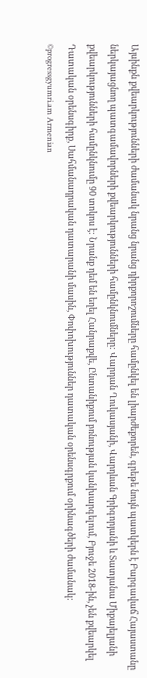Այսինքն քվեարկությունների ժամանակ նրանց նրանց դիրքորոշումները համընկել են լիարժեքորեն, գրեթե նույն պատկերն է Բարգավաճ Հայաստանը ներկայացնող պատգամավորների քվեարկությունների համընկնումները: Վարդան Ղուկասյանի, Վարդևան Գրիգորյանի և Տատյանա Միքայելյանի քվեարկությունների համընկնումը 90 տոկոս է: Նրանք դեմ են եղել Հանրաքվե, Ընտանիքում բռնության կանխարգելում, Բյուջե 2018-ին, չեն քվեարկել Դատական օրենսգիրք, Սահմանադրական դատարանի մասին, Փոփոխություններ դատական օրենսգրքում օրինագծերի ժամանակ:
©progressgyumri.am Armenian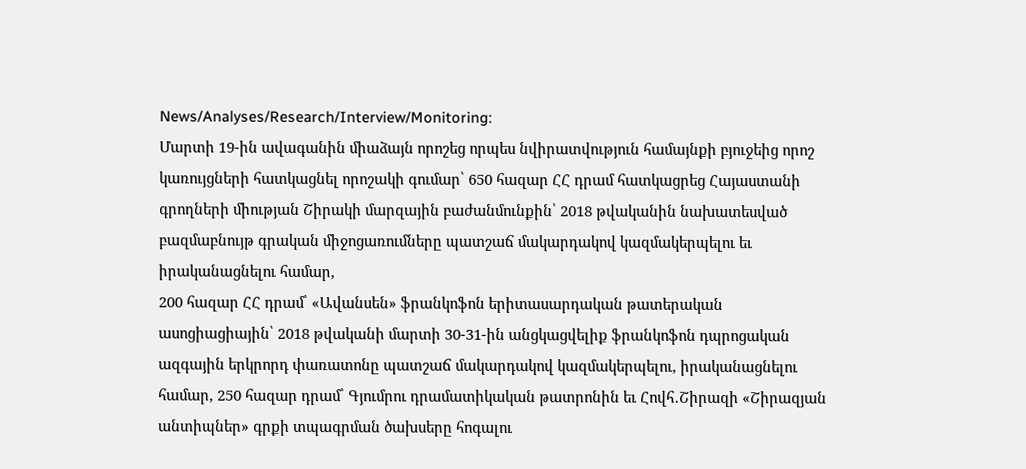News/Analyses/Research/Interview/Monitoring:
Մարտի 19-ին ավագանին միաձայն որոշեց որպես նվիրատվություն համայնքի բյուջեից որոշ կառույցների հատկացնել որոշակի գումար՝ 650 հազար ՀՀ դրամ հատկացրեց Հայաստանի գրողների միության Շիրակի մարզային բաժանմունքին՝ 2018 թվականին նախատեսված բազմաբնույթ գրական միջոցառումները պատշաճ մակարդակով կազմակերպելու եւ իրականացնելու համար,
200 հազար ՀՀ դրամ՝ «Ավանսեն» ֆրանկոֆոն երիտասարդական թատերական ասոցիացիային՝ 2018 թվականի մարտի 30-31-ին անցկացվելիք ֆրանկոֆոն դպրոցական ազգային երկրորդ փառատոնը պատշաճ մակարդակով կազմակերպելու, իրականացնելու համար, 250 հազար դրամ՝ Գյումրու դրամատիկական թատրոնին եւ Հովհ․Շիրազի «Շիրազյան անտիպներ» գրքի տպագրման ծախսերը հոգալու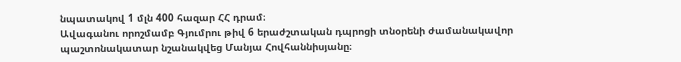նպատակով 1 մլն 400 հազար ՀՀ դրամ։
Ավագանու որոշմամբ Գյումրու թիվ 6 երաժշտական դպրոցի տնօրենի ժամանակավոր պաշտոնակատար նշանակվեց Մանյա Հովհաննիսյանը։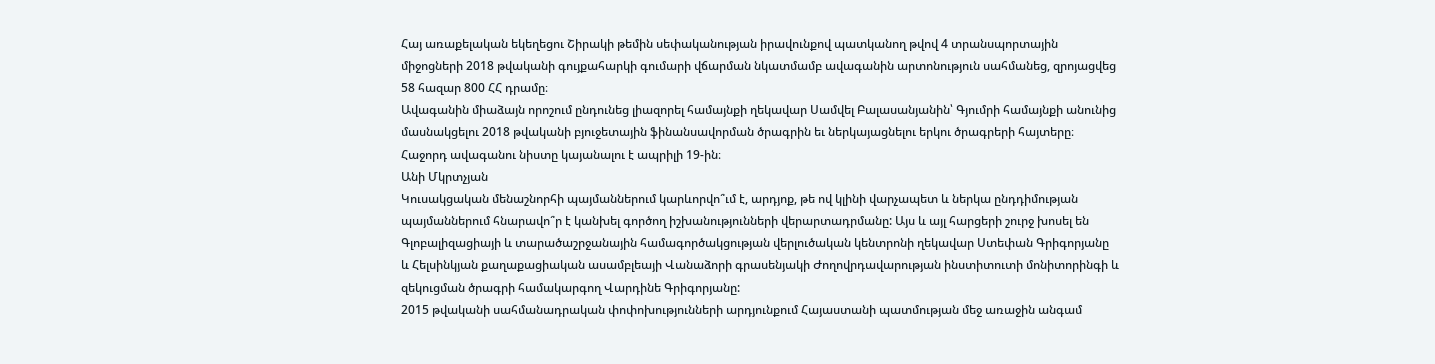Հայ առաքելական եկեղեցու Շիրակի թեմին սեփականության իրավունքով պատկանող թվով 4 տրանսպորտային միջոցների 2018 թվականի գույքահարկի գումարի վճարման նկատմամբ ավագանին արտոնություն սահմանեց, զրոյացվեց 58 հազար 800 ՀՀ դրամը։
Ավագանին միաձայն որոշում ընդունեց լիազորել համայնքի ղեկավար Սամվել Բալասանյանին՝ Գյումրի համայնքի անունից մասնակցելու 2018 թվականի բյուջետային ֆինանսավորման ծրագրին եւ ներկայացնելու երկու ծրագրերի հայտերը։
Հաջորդ ավագանու նիստը կայանալու է ապրիլի 19-ին։
Անի Մկրտչյան
Կուսակցական մենաշնորհի պայմաններում կարևորվո՞ւմ է, արդյոք, թե ով կլինի վարչապետ և ներկա ընդդիմության պայմաններում հնարավո՞ր է կանխել գործող իշխանությունների վերարտադրմանը: Այս և այլ հարցերի շուրջ խոսել են Գլոբալիզացիայի և տարածաշրջանային համագործակցության վերլուծական կենտրոնի ղեկավար Ստեփան Գրիգորյանը և Հելսինկյան քաղաքացիական ասամբլեայի Վանաձորի գրասենյակի Ժողովրդավարության ինստիտուտի մոնիտորինգի և զեկուցման ծրագրի համակարգող Վարդինե Գրիգորյանը:
2015 թվականի սահմանադրական փոփոխությունների արդյունքում Հայաստանի պատմության մեջ առաջին անգամ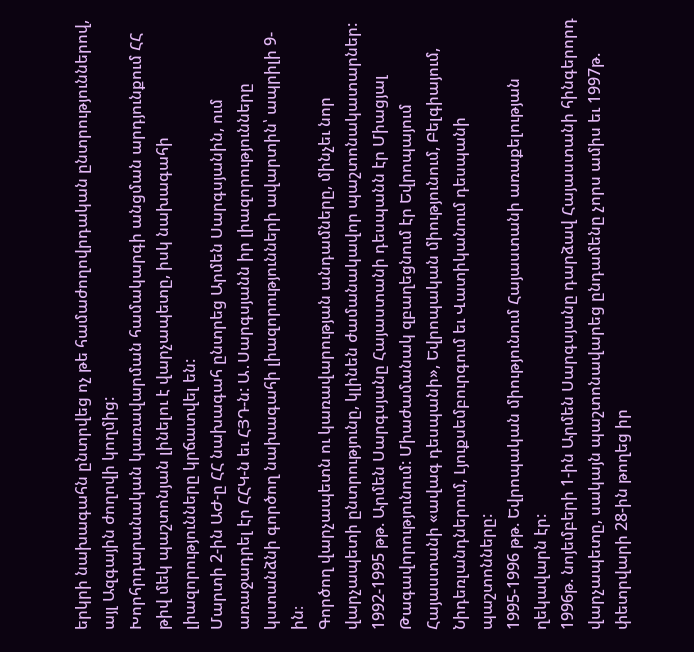երկրի նախագահն ընտրվեց ոչ թե համաժողովրդական ընտրություններով, այլ Ազգային ժողովի կողմից:
Խորհրդարանական կառավարման համակարգի անցման արդյունքում ՀՀ թիվ մեկ պաշտոնյան լինելու է վարչապետը, իսկ նախագահի լիազորությունները կրճատվել են:
Մարտի 2-ին ԱԺ-ը ՀՀ նախագահ ընտրեց Արմեն Սարգսյանին, ում առաջադրել էր ՀՀԿ-ն եւ ՀՅԴ-ն: Ա․Սարգսյանն իր լիազորությունները կստանձնի գործող նախագահի լիազորությունների ավարտին՝ ապրիլի 9-ին։
Գործող վարչապետն ու կառավարության անդամները, մինչեւ նոր վարչապետի ընտրությունը, կլինեն ժամանակավոր պաշտոնակատարներ:
1992-1995 թթ. Արմեն Սարգսյանը Հայաստանի դեսպանն էր Միացյալ Թագավորությունում: Միաժամանակ զբաղեցնում էր Եվրոպայում Հայաստանի «ավագ դեսպանի», Եվրոպական միությունում, Բելգիայում, Նիդեռլանդներում, Լյուքսեմբուրգում եւ Վատիկանում դեսպանի պաշտոնները:
1995-1996 թթ. Եվրոպական միությունում Հայաստանի առաքելության ղեկավարն էր:
1996թ. նոյեմբերի 1-ին Արմեն Սարգսյանը դարձավ Հայաստանի հինգերորդ վարչապետը, սակայն պաշտոնավարեց ընդամենը չորս ամիս եւ 1997թ. փետրվարի 28-ին թողեց իր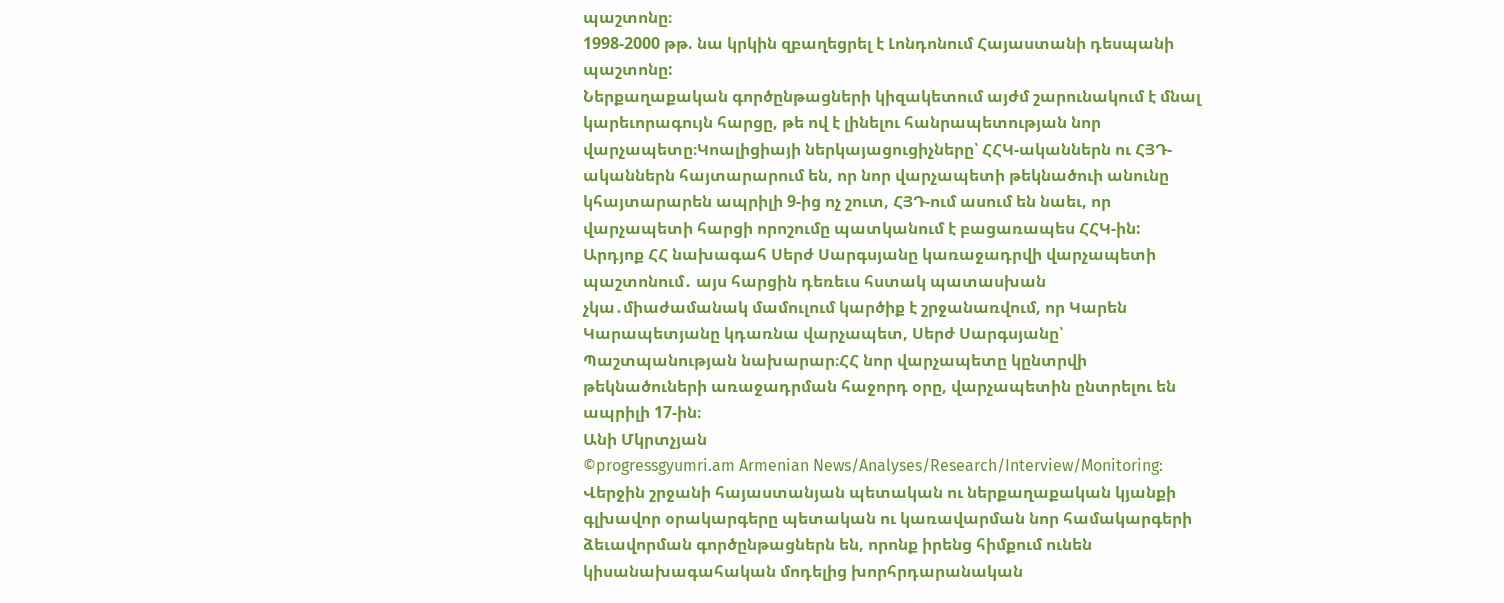պաշտոնը։
1998-2000 թթ. նա կրկին զբաղեցրել է Լոնդոնում Հայաստանի դեսպանի պաշտոնը:
Ներքաղաքական գործընթացների կիզակետում այժմ շարունակում է մնալ կարեւորագույն հարցը, թե ով է լինելու հանրապետության նոր վարչապետը։Կոալիցիայի ներկայացուցիչները՝ ՀՀԿ-ականներն ու ՀՅԴ-ականներն հայտարարում են, որ նոր վարչապետի թեկնածուի անունը կհայտարարեն ապրիլի 9-ից ոչ շուտ, ՀՅԴ-ում ասում են նաեւ, որ վարչապետի հարցի որոշումը պատկանում է բացառապես ՀՀԿ-ին:
Արդյոք ՀՀ նախագահ Սերժ Սարգսյանը կառաջադրվի վարչապետի պաշտոնում․ այս հարցին դեռեւս հստակ պատասխան չկա․միաժամանակ մամուլում կարծիք է շրջանառվում, որ Կարեն Կարապետյանը կդառնա վարչապետ, Սերժ Սարգսյանը՝ Պաշտպանության նախարար։ՀՀ նոր վարչապետը կընտրվի թեկնածուների առաջադրման հաջորդ օրը, վարչապետին ընտրելու են ապրիլի 17-ին։
Անի Մկրտչյան
©progressgyumri.am Armenian News/Analyses/Research/Interview/Monitoring:
Վերջին շրջանի հայաստանյան պետական ու ներքաղաքական կյանքի գլխավոր օրակարգերը պետական ու կառավարման նոր համակարգերի ձեւավորման գործընթացներն են, որոնք իրենց հիմքում ունեն կիսանախագահական մոդելից խորհրդարանական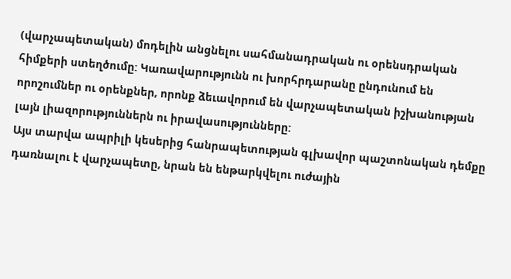(վարչապետական) մոդելին անցնելու սահմանադրական ու օրենսդրական հիմքերի ստեղծումը: Կառավարությունն ու խորհրդարանը ընդունում են որոշումներ ու օրենքներ, որոնք ձեւավորում են վարչապետական իշխանության լայն լիազորություններն ու իրավասությունները:
Այս տարվա ապրիլի կեսերից հանրապետության գլխավոր պաշտոնական դեմքը դառնալու է վարչապետը, նրան են ենթարկվելու ուժային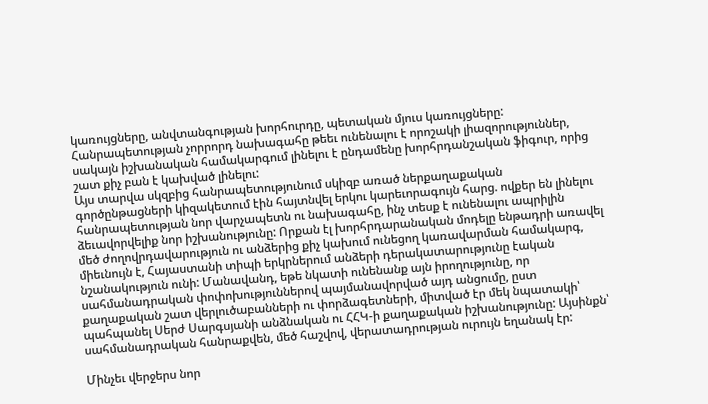կառույցները, անվտանգության խորհուրդը, պետական մյուս կառույցները: Հանրապետության չորրորդ նախագահը թեեւ ունենալու է որոշակի լիազորություններ, սակայն իշխանական համակարգում լինելու է ընդամենը խորհրդանշական ֆիգուր, որից շատ քիչ բան է կախված լինելու:
Այս տարվա սկզբից հանրապետությունում սկիզբ առած ներքաղաքական գործընթացների կիզակետում էին հայտնվել երկու կարեւորագույն հարց. ովքեր են լինելու հանրապետության նոր վարչապետն ու նախագահը, ինչ տեսք է ունենալու ապրիլին ձեւավորվելիք նոր իշխանությունը: Որքան էլ խորհրդարանական մոդելը ենթադրի առավել մեծ ժողովրդավարություն ու անձերից քիչ կախում ունեցող կառավարման համակարգ, միեւնույն է, Հայաստանի տիպի երկրներում անձերի դերակատարությունը էական նշանակություն ունի: Մանավանդ, եթե նկատի ունենանք այն իրողությունը, որ սահմանադրական փոփոխություններով պայմանավորված այդ անցումը, ըստ քաղաքական շատ վերլուծաբանների ու փորձագետների, միտված էր մեկ նպատակի՝ պահպանել Սերժ Սարգսյանի անձնական ու ՀՀԿ-ի քաղաքական իշխանությունը: Այսինքն՝ սահմանադրական հանրաքվեն, մեծ հաշվով, վերատադրության ուրույն եղանակ էր:

Մինչեւ վերջերս նոր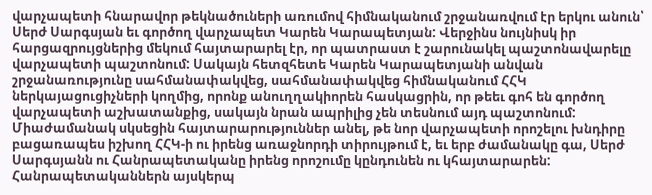վարչապետի հնարավոր թեկնածուների առումով հիմնականում շրջանառվում էր երկու անուն՝ Սերժ Սարգսյան եւ գործող վարչապետ Կարեն Կարապետյան: Վերջինս նույնիսկ իր հարցազրույցներից մեկում հայտարարել էր, որ պատրաստ է շարունակել պաշտոնավարելը վարչապետի պաշտոնում: Սակայն հետզհետե Կարեն Կարապետյանի անվան շրջանառությունը սահմանափակվեց, սահմանափակվեց հիմնականում ՀՀԿ ներկայացուցիչների կողմից, որոնք անուղղակիորեն հասկացրին, որ թեեւ գոհ են գործող վարչապետի աշխատանքից, սակայն նրան ապրիլից չեն տեսնում այդ պաշտոնում: Միաժամանակ սկսեցին հայտարարություններ անել, թե նոր վարչապետի որոշելու խնդիրը բացառապես իշխող ՀՀԿ-ի ու իրենց առաջնորդի տիրույթում է, եւ երբ ժամանակը գա, Սերժ Սարգսյանն ու Հանրապետականը իրենց որոշումը կընդունեն ու կհայտարարեն:
Հանրապետականներն այսկերպ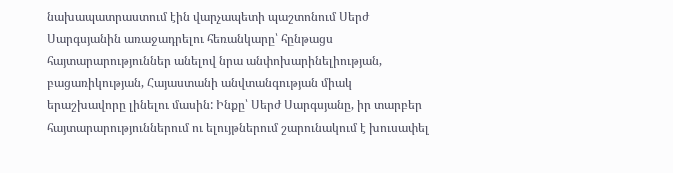նախապատրաստում էին վարչապետի պաշտոնում Սերժ Սարգսյանին առաջադրելու հեռանկարը՝ հընթացս հայտարարություններ անելով նրա անփոխարինելիության, բացառիկության, Հայաստանի անվտանգության միակ երաշխավորը լինելու մասին: Ինքը՝ Սերժ Սարգսյանը, իր տարբեր հայտարարություններում ու ելույթներում շարունակում է խուսափել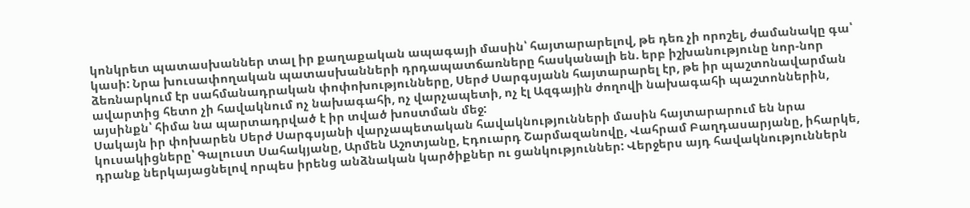կոնկրետ պատասխաններ տալ իր քաղաքական ապագայի մասին՝ հայտարարելով, թե դեռ չի որոշել, ժամանակը գա՝ կասի: Նրա խուսափողական պատասխանների դրդապատճառները հասկանալի են. երբ իշխանությունը նոր-նոր ձեռնարկում էր սահմանադրական փոփոխությունները, Սերժ Սարգսյանն հայտարարել էր, թե իր պաշտոնավարման ավարտից հետո չի հավակնում ոչ նախագահի, ոչ վարչապետի, ոչ էլ Ազգային ժողովի նախագահի պաշտոններին, այսինքն՝ հիմա նա պարտադրված է իր տված խոստման մեջ:
Սակայն իր փոխարեն Սերժ Սարգսյանի վարչապետական հավակնությունների մասին հայտարարում են նրա կուսակիցները՝ Գալուստ Սահակյանը, Արմեն Աշոտյանը, Էդուարդ Շարմազանովը, Վահրամ Բաղդասարյանը, իհարկե, դրանք ներկայացնելով որպես իրենց անձնական կարծիքներ ու ցանկություններ: Վերջերս այդ հավակնություններն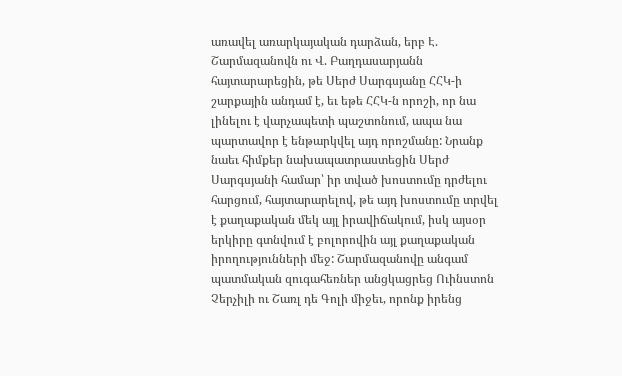առավել առարկայական դարձան, երբ Է. Շարմազանովն ու Վ. Բաղդասարյանն հայտարարեցին, թե Սերժ Սարգսյանը ՀՀԿ-ի շարքային անդամ է, եւ եթե ՀՀԿ-ն որոշի, որ նա լինելու է վարչապետի պաշտոնում, ապա նա պարտավոր է ենթարկվել այդ որոշմանը: Նրանք նաեւ հիմքեր նախապատրաստեցին Սերժ Սարգսյանի համար՝ իր տված խոստումը դրժելու հարցում, հայտարարելով, թե այդ խոստումը տրվել է քաղաքական մեկ այլ իրավիճակում, իսկ այսօր երկիրը գտնվում է բոլորովին այլ քաղաքական իրողությունների մեջ: Շարմազանովը անգամ պատմական զուգահեռներ անցկացրեց Ուինստոն Չերչիլի ու Շառլ դե Գոլի միջեւ, որոնք իրենց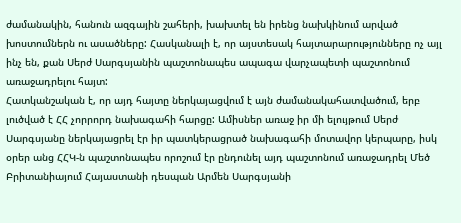ժամանակին, հանուն ազգային շահերի, խախտել են իրենց նախկինում արված խոստումներն ու ասածները: Հասկանալի է, որ այստեսակ հայտարարությունները ոչ այլ ինչ են, քան Սերժ Սարգսյանին պաշտոնապես ապագա վարչապետի պաշտոնում առաջադրելու հայտ:
Հատկանշական է, որ այդ հայտը ներկայացվում է այն ժամանակահատվածում, երբ լուծված է ՀՀ չորրորդ նախագահի հարցը: Ամիսներ առաջ իր մի ելույթում Սերժ Սարգսյանը ներկայացրել էր իր պատկերացրած նախագահի մոտավոր կերպարը, իսկ օրեր անց ՀՀԿ-ն պաշտոնապես որոշում էր ընդունել այդ պաշտոնում առաջադրել Մեծ Բրիտանիայում Հայաստանի դեսպան Արմեն Սարգսյանի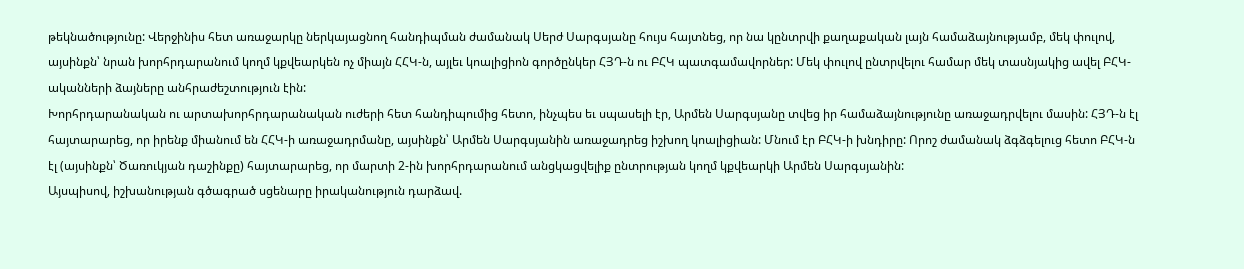թեկնածությունը: Վերջինիս հետ առաջարկը ներկայացնող հանդիպման ժամանակ Սերժ Սարգսյանը հույս հայտնեց, որ նա կընտրվի քաղաքական լայն համաձայնությամբ, մեկ փուլով, այսինքն՝ նրան խորհրդարանում կողմ կքվեարկեն ոչ միայն ՀՀԿ-ն, այլեւ կոալիցիոն գործընկեր ՀՅԴ-ն ու ԲՀԿ պատգամավորներ: Մեկ փուլով ընտրվելու համար մեկ տասնյակից ավել ԲՀԿ-ականների ձայները անհրաժեշտություն էին:
Խորհրդարանական ու արտախորհրդարանական ուժերի հետ հանդիպումից հետո, ինչպես եւ սպասելի էր, Արմեն Սարգսյանը տվեց իր համաձայնությունը առաջադրվելու մասին: ՀՅԴ-ն էլ հայտարարեց, որ իրենք միանում են ՀՀԿ-ի առաջադրմանը, այսինքն՝ Արմեն Սարգսյանին առաջադրեց իշխող կոալիցիան: Մնում էր ԲՀԿ-ի խնդիրը: Որոշ ժամանակ ձգձգելուց հետո ԲՀԿ-ն էլ (այսինքն՝ Ծառուկյան դաշինքը) հայտարարեց, որ մարտի 2-ին խորհրդարանում անցկացվելիք ընտրության կողմ կքվեարկի Արմեն Սարգսյանին:
Այսպիսով, իշխանության գծագրած սցենարը իրականություն դարձավ.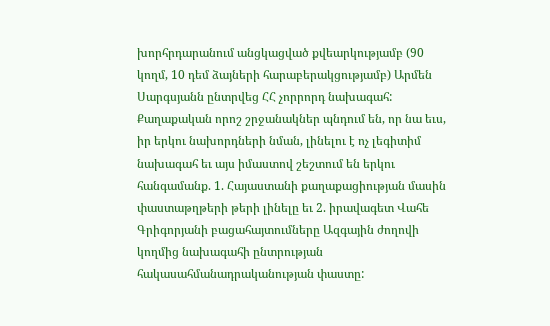խորհրդարանում անցկացված քվեարկությամբ (90 կողմ, 10 դեմ ձայների հարաբերակցությամբ) Արմեն Սարգսյանն ընտրվեց ՀՀ չորրորդ նախագահ:
Քաղաքական որոշ շրջանակներ պնդում են, որ նա եւս, իր երկու նախորդների նման, լինելու է ոչ լեգիտիմ նախագահ եւ այս իմաստով շեշտում են երկու հանգամանք. 1. Հայաստանի քաղաքացիության մասին փաստաթղթերի թերի լինելը եւ 2. իրավագետ Վահե Գրիգորյանի բացահայտումները Ազգային ժողովի կողմից նախագահի ընտրության հակասահմանադրականության փաստը: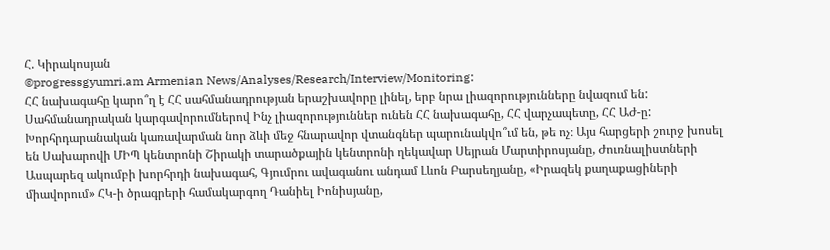Հ. Կիրակոսյան
©progressgyumri.am Armenian News/Analyses/Research/Interview/Monitoring:
ՀՀ նախագահը կարո՞ղ է ՀՀ սահմանադրության երաշխավորը լինել, երբ նրա լիազորությունները նվազում են: Սահմանադրական կարգավորումներով Ինչ լիազորություններ ունեն ՀՀ նախագահը, ՀՀ վարչապետը, ՀՀ ԱԺ-ը: Խորհրդարանական կառավարման նոր ձևի մեջ հնարավոր վտանգներ պարունակվո՞ւմ են, թե ոչ։ Այս հարցերի շուրջ խոսել են Սախարովի ՄԻՊ կենտրոնի Շիրակի տարածքային կենտրոնի ղեկավար Սեյրան Մարտիրոսյանը, Ժուռնալիստների Ասպարեզ ակումբի խորհրդի նախագահ, Գյումրու ավագանու անդամ Լևոն Բարսեղյանը, «Իրազեկ քաղաքացիների միավորում» ՀԿ-ի ծրագրերի համակարգող Դանիել Իոնիսյանը,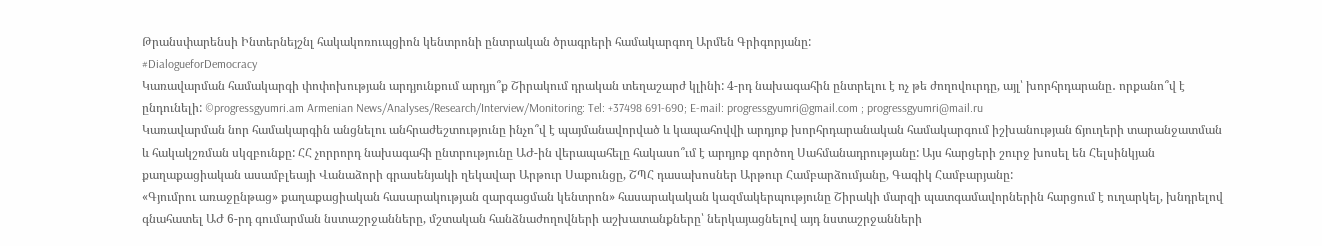Թրանսփարենսի Ինտերնեյշնլ հակակոռուպցիոն կենտրոնի ընտրական ծրագրերի համակարգող Արմեն Գրիգորյանը:
#DialogueforDemocracy
Կառավարման համակարգի փոփոխության արդյունքում արդյո՞ք Շիրակում դրական տեղաշարժ կլինի: 4-րդ նախագահին ընտրելու է ոչ թե ժողովուրդը, այլ՝ խորհրդարանը․ որքանո՞վ է ընդունելի: ©progressgyumri.am Armenian News/Analyses/Research/Interview/Monitoring: Tel: +37498 691-690; E-mail: progressgyumri@gmail.com ; progressgyumri@mail.ru
Կառավարման նոր համակարգին անցնելու անհրաժեշտությունը ինչո՞վ է պայմանավորված և կապահովվի արդյոք խորհրդարանական համակարգում իշխանության ճյուղերի տարանջատման և հակակշռման սկզբունքը: ՀՀ չորրորդ նախագահի ընտրությունը ԱԺ-ին վերապահելը հակասո՞ւմ է արդյոք գործող Սահմանադրությանը: Այս հարցերի շուրջ խոսել են Հելսինկյան քաղաքացիական ասամբլեայի Վանաձորի գրասենյակի ղեկավար Արթուր Սաքունցը, ՇՊՀ դասախոսներ Արթուր Համբարձումյանը, Գագիկ Համբարյանը:
«Գյումրու առաջընթաց» քաղաքացիական հասարակության զարգացման կենտրոն» հասարակական կազմակերպությունը Շիրակի մարզի պատգամավորներին հարցում է ուղարկել, խնդրելով գնահատել ԱԺ 6-րդ գումարման նստաշրջանները, մշտական հանձնաժողովների աշխատանքները՝ ներկայացնելով այդ նստաշրջանների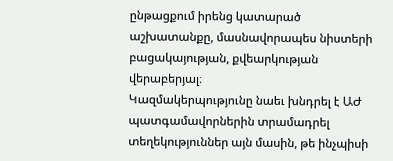ընթացքում իրենց կատարած աշխատանքը, մասնավորապես նիստերի բացակայության, քվեարկության վերաբերյալ։
Կազմակերպությունը նաեւ խնդրել է ԱԺ պատգամավորներին տրամադրել տեղեկություններ այն մասին, թե ինչպիսի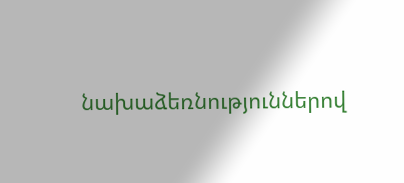նախաձեռնություններով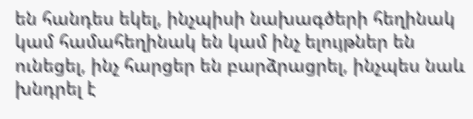են հանդես եկել, ինչպիսի նախագծերի հեղինակ կամ համահեղինակ են կամ ինչ ելույթներ են ունեցել, ինչ հարցեր են բարձրացրել, ինչպես նաև խնդրել է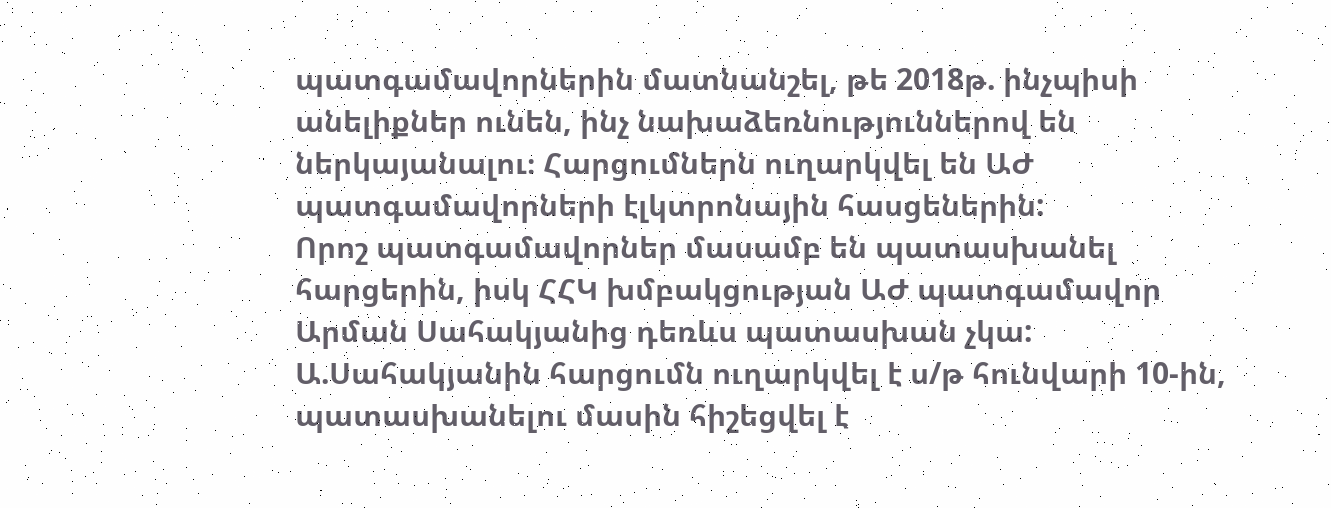պատգամավորներին մատնանշել, թե 2018թ. ինչպիսի անելիքներ ունեն, ինչ նախաձեռնություններով են ներկայանալու։ Հարցումներն ուղարկվել են ԱԺ պատգամավորների էլկտրոնային հասցեներին:
Որոշ պատգամավորներ մասամբ են պատասխանել հարցերին, իսկ ՀՀԿ խմբակցության ԱԺ պատգամավոր Արման Սահակյանից դեռևս պատասխան չկա: Ա.Սահակյանին հարցումն ուղարկվել է ս/թ հունվարի 10-ին, պատասխանելու մասին հիշեցվել է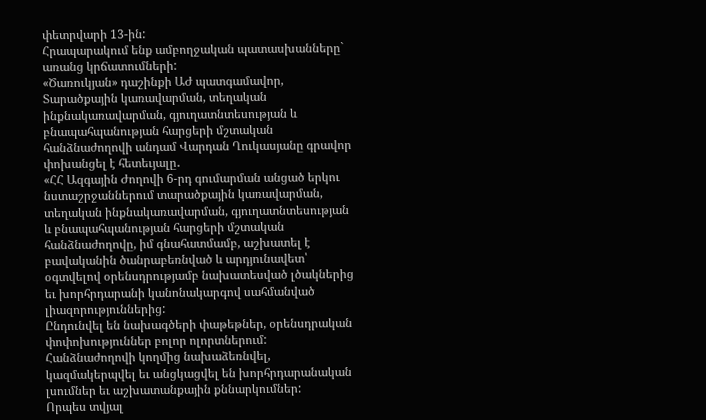փետրվարի 13-ին:
Հրապարակում ենք ամբողջական պատասխանները` առանց կրճատումների:
«Ծառուկյան» դաշինքի ԱԺ պատգամավոր, Տարածքային կառավարման, տեղական ինքնակառավարման, գյուղատնտեսության և բնապահպանության հարցերի մշտական հանձնաժողովի անդամ Վարդան Ղուկասյանը գրավոր փոխանցել է հետեւյալը․
«ՀՀ Ազգային Ժողովի 6-րդ գումարման անցած երկու նստաշրջաններում տարածքային կառավարման, տեղական ինքնակառավարման, գյուղատնտեսության և բնապահպանության հարցերի մշտական հանձնաժողովը, իմ գնահատմամբ, աշխատել է բավականին ծանրաբեռնված և արդյունավետ՝ օգտվելով օրենսդրությամբ նախատեսված լծակներից եւ խորհրդարանի կանոնակարգով սահմանված լիազորություններից:
Ընդունվել են նախագծերի փաթեթներ, օրենսդրական փոփոխություններ բոլոր ոլորտներում: Հանձնաժողովի կողմից նախաձեռնվել, կազմակերպվել եւ անցկացվել են խորհրդարանական լսումներ եւ աշխատանքային քննարկումներ:
Որպես տվյալ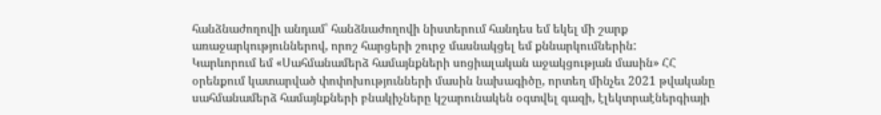հանձնաժողովի անդամ՝ հանձնաժողովի նիստերում հանդես եմ եկել մի շարք առաջարկություններով, որոշ հարցերի շուրջ մասնակցել եմ քննարկումներին:
Կարևորում եմ «Սահմանամերձ համայնքների սոցիալական աջակցության մասին» ՀՀ օրենքում կատարված փոփոխությունների մասին նախագիծը, որտեղ մինչեւ 2021 թվականը սահմանամերձ համայնքների բնակիչները կշարունակեն օգտվել գազի, էլեկտրաէներգիայի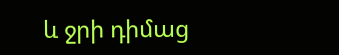և ջրի դիմաց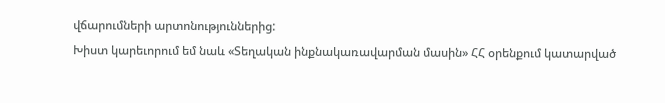վճարումների արտոնություններից:
Խիստ կարեւորում եմ նաև «Տեղական ինքնակառավարման մասին» ՀՀ օրենքում կատարված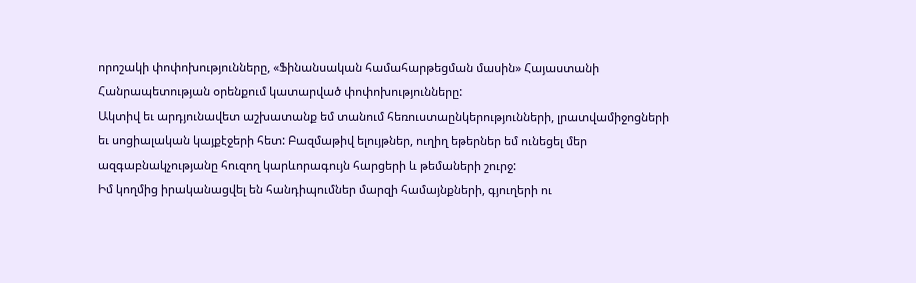որոշակի փոփոխությունները, «Ֆինանսական համահարթեցման մասին» Հայաստանի Հանրապետության օրենքում կատարված փոփոխությունները:
Ակտիվ եւ արդյունավետ աշխատանք եմ տանում հեռուստաընկերությունների, լրատվամիջոցների եւ սոցիալական կայքէջերի հետ: Բազմաթիվ ելույթներ, ուղիղ եթերներ եմ ունեցել մեր ազգաբնակչությանը հուզող կարևորագույն հարցերի և թեմաների շուրջ:
Իմ կողմից իրականացվել են հանդիպումներ մարզի համայնքների, գյուղերի ու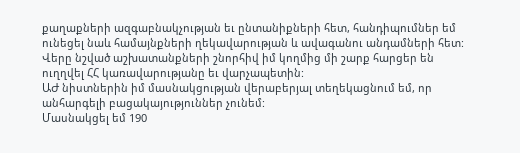քաղաքների ազգաբնակչության եւ ընտանիքների հետ, հանդիպումներ եմ ունեցել նաև համայնքների ղեկավարության և ավագանու անդամների հետ:
Վերը նշված աշխատանքների շնորհիվ իմ կողմից մի շարք հարցեր են ուղղվել ՀՀ կառավարությանը եւ վարչապետին:
ԱԺ նիստներին իմ մասնակցության վերաբերյալ տեղեկացնում եմ, որ անհարգելի բացակայություններ չունեմ:
Մասնակցել եմ 190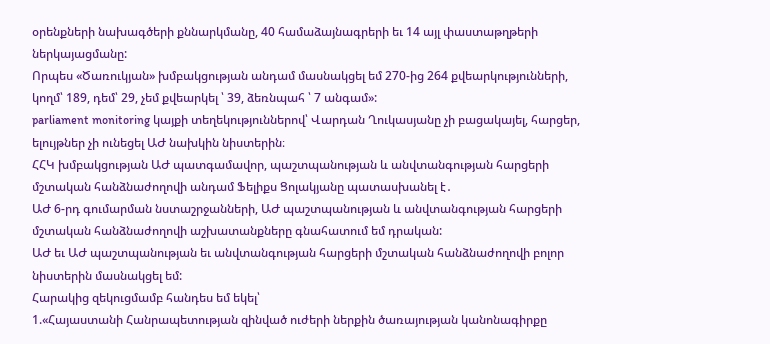օրենքների նախագծերի քննարկմանը, 40 համաձայնագրերի եւ 14 այլ փաստաթղթերի ներկայացմանը:
Որպես «Ծառուկյան» խմբակցության անդամ մասնակցել եմ 270-ից 264 քվեարկությունների, կողմ՝ 189, դեմ՝ 29, չեմ քվեարկել ՝ 39, ձեռնպահ ՝ 7 անգամ»:
parliament monitoring կայքի տեղեկություններով՝ Վարդան Ղուկասյանը չի բացակայել, հարցեր, ելույթներ չի ունեցել ԱԺ նախկին նիստերին։
ՀՀԿ խմբակցության ԱԺ պատգամավոր, պաշտպանության և անվտանգության հարցերի մշտական հանձնաժողովի անդամ Ֆելիքս Ցոլակյանը պատասխանել է․
ԱԺ 6-րդ գումարման նստաշրջանների, ԱԺ պաշտպանության և անվտանգության հարցերի մշտական հանձնաժողովի աշխատանքները գնահատում եմ դրական:
ԱԺ եւ ԱԺ պաշտպանության եւ անվտանգության հարցերի մշտական հանձնաժողովի բոլոր նիստերին մասնակցել եմ:
Հարակից զեկուցմամբ հանդես եմ եկել՝
1.«Հայաստանի Հանրապետության զինված ուժերի ներքին ծառայության կանոնագիրքը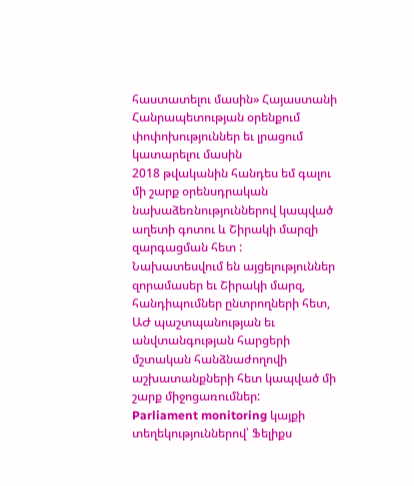հաստատելու մասին» Հայաստանի Հանրապետության օրենքում փոփոխություններ եւ լրացում կատարելու մասին
2018 թվականին հանդես եմ գալու մի շարք օրենսդրական նախաձեռնություններով կապված աղետի գոտու և Շիրակի մարզի զարգացման հետ :
Նախատեսվում են այցելություններ զորամասեր եւ Շիրակի մարզ, հանդիպումներ ընտրողների հետ, ԱԺ պաշտպանության եւ անվտանգության հարցերի մշտական հանձնաժողովի աշխատանքների հետ կապված մի շարք միջոցառումներ:
Parliament monitoring կայքի տեղեկություններով՝ Ֆելիքս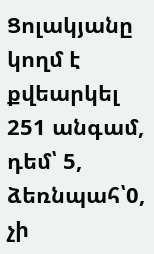Ցոլակյանը կողմ է քվեարկել 251 անգամ, դեմ՝ 5, ձեռնպահ՝0, չի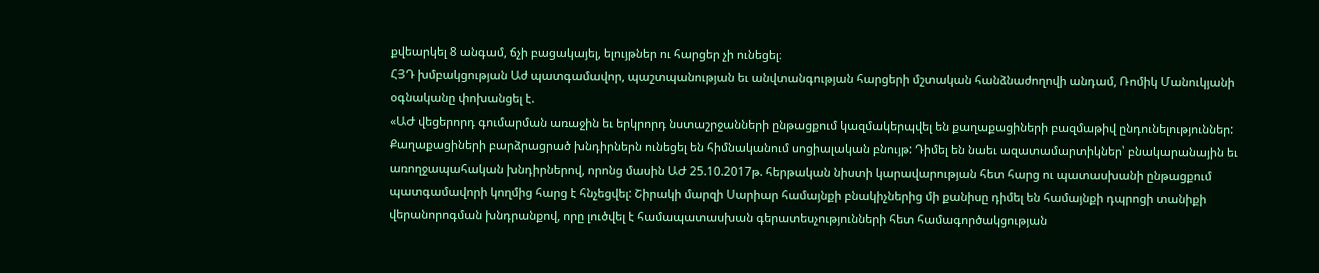քվեարկել 8 անգամ, ճչի բացակայել, ելույթներ ու հարցեր չի ունեցել։
ՀՅԴ խմբակցության Աժ պատգամավոր, պաշտպանության եւ անվտանգության հարցերի մշտական հանձնաժողովի անդամ, Ռոմիկ Մանուկյանի օգնականը փոխանցել է.
«ԱԺ վեցերորդ գումարման առաջին եւ երկրորդ նստաշրջանների ընթացքում կազմակերպվել են քաղաքացիների բազմաթիվ ընդունելություններ: Քաղաքացիների բարձրացրած խնդիրներն ունեցել են հիմնականում սոցիալական բնույթ: Դիմել են նաեւ ազատամարտիկներ՝ բնակարանային եւ առողջապահական խնդիրներով, որոնց մասին ԱԺ 25.10.2017թ. հերթական նիստի կարավարության հետ հարց ու պատասխանի ընթացքում պատգամավորի կողմից հարց է հնչեցվել: Շիրակի մարզի Սարիար համայնքի բնակիչներից մի քանիսը դիմել են համայնքի դպրոցի տանիքի վերանորոգման խնդրանքով, որը լուծվել է համապատասխան գերատեսչությունների հետ համագործակցության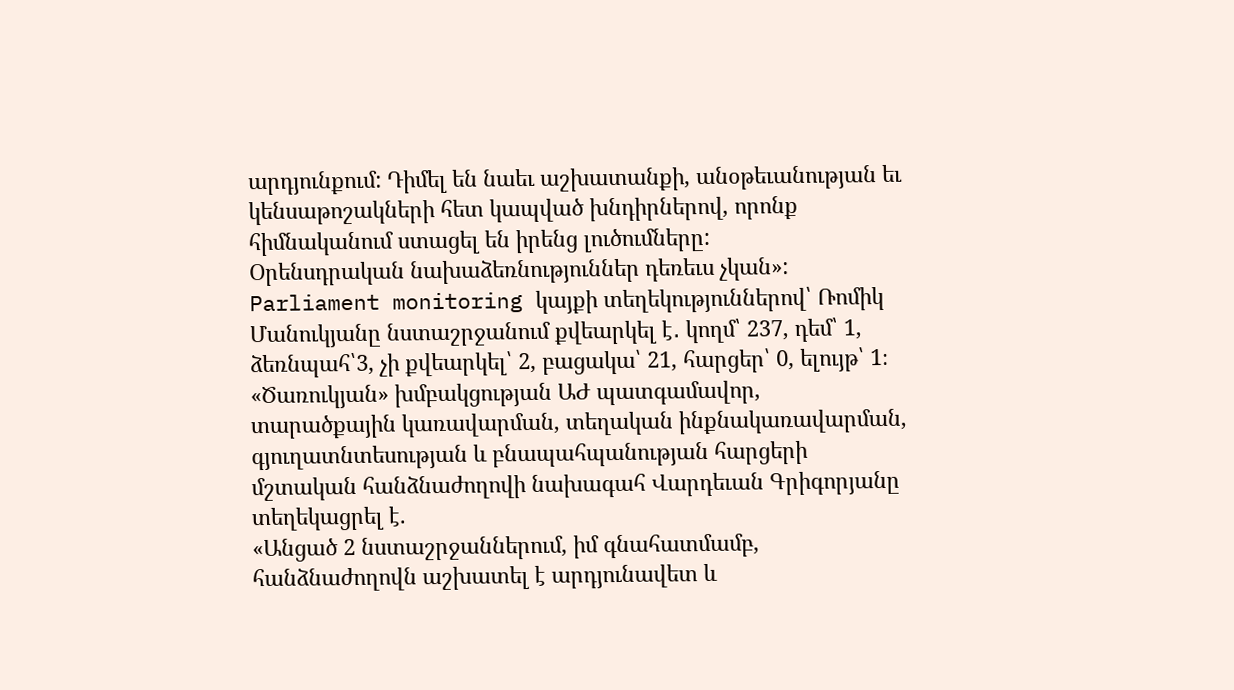արդյունքում: Դիմել են նաեւ աշխատանքի, անօթեւանության եւ կենսաթոշակների հետ կապված խնդիրներով, որոնք հիմնականում ստացել են իրենց լուծումները:
Օրենսդրական նախաձեռնություններ դեռեւս չկան»:
Parliament monitoring կայքի տեղեկություններով՝ Ռոմիկ Մանուկյանը նստաշրջանում քվեարկել է․ կողմ՝ 237, դեմ՝ 1, ձեռնպահ՝3, չի քվեարկել՝ 2, բացակա՝ 21, հարցեր՝ 0, ելույթ՝ 1։
«Ծառուկյան» խմբակցության ԱԺ պատգամավոր, տարածքային կառավարման, տեղական ինքնակառավարման, գյուղատնտեսության և բնապահպանության հարցերի մշտական հանձնաժողովի նախագահ Վարդեւան Գրիգորյանը տեղեկացրել է.
«Անցած 2 նստաշրջաններում, իմ գնահատմամբ, հանձնաժողովն աշխատել է արդյունավետ և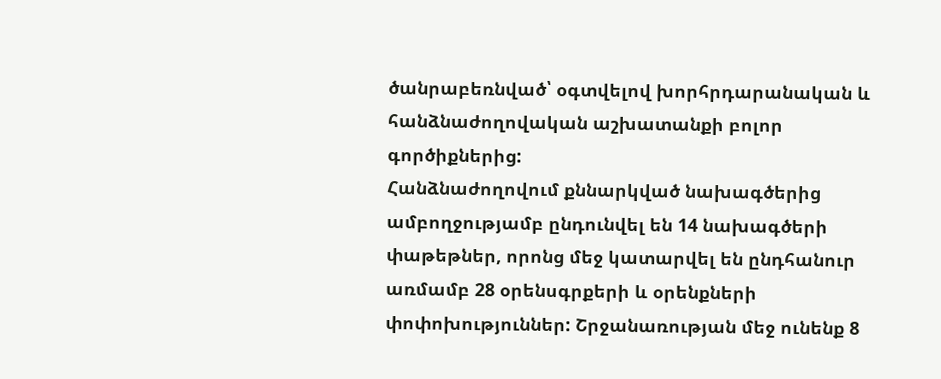ծանրաբեռնված՝ օգտվելով խորհրդարանական և հանձնաժողովական աշխատանքի բոլոր գործիքներից:
Հանձնաժողովում քննարկված նախագծերից ամբողջությամբ ընդունվել են 14 նախագծերի փաթեթներ, որոնց մեջ կատարվել են ընդհանուր առմամբ 28 օրենսգրքերի և օրենքների փոփոխություններ: Շրջանառության մեջ ունենք 8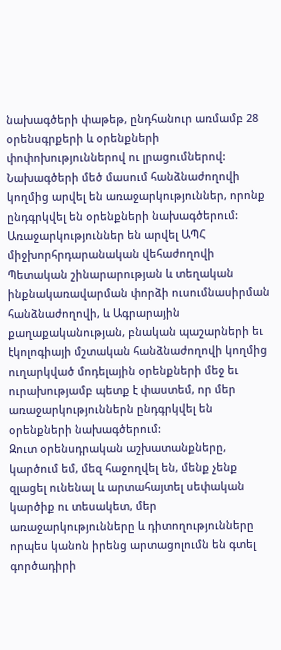նախագծերի փաթեթ, ընդհանուր առմամբ 28 օրենսգրքերի և օրենքների փոփոխություններով ու լրացումներով: Նախագծերի մեծ մասում հանձնաժողովի կողմից արվել են առաջարկություններ, որոնք ընդգրկվել են օրենքների նախագծերում:
Առաջարկություններ են արվել ԱՊՀ միջխորհրդարանական վեհաժողովի Պետական շինարարության և տեղական ինքնակառավարման փորձի ուսումնասիրման հանձնաժողովի, և Ագրարային քաղաքականության, բնական պաշարների եւ էկոլոգիայի մշտական հանձնաժողովի կողմից ուղարկված մոդելային օրենքների մեջ եւ ուրախությամբ պետք է փաստեմ, որ մեր առաջարկություններն ընդգրկվել են օրենքների նախագծերում:
Զուտ օրենսդրական աշխատանքները, կարծում եմ, մեզ հաջողվել են, մենք չենք զլացել ունենալ և արտահայտել սեփական կարծիք ու տեսակետ, մեր առաջարկությունները և դիտողությունները որպես կանոն իրենց արտացոլումն են գտել գործադիրի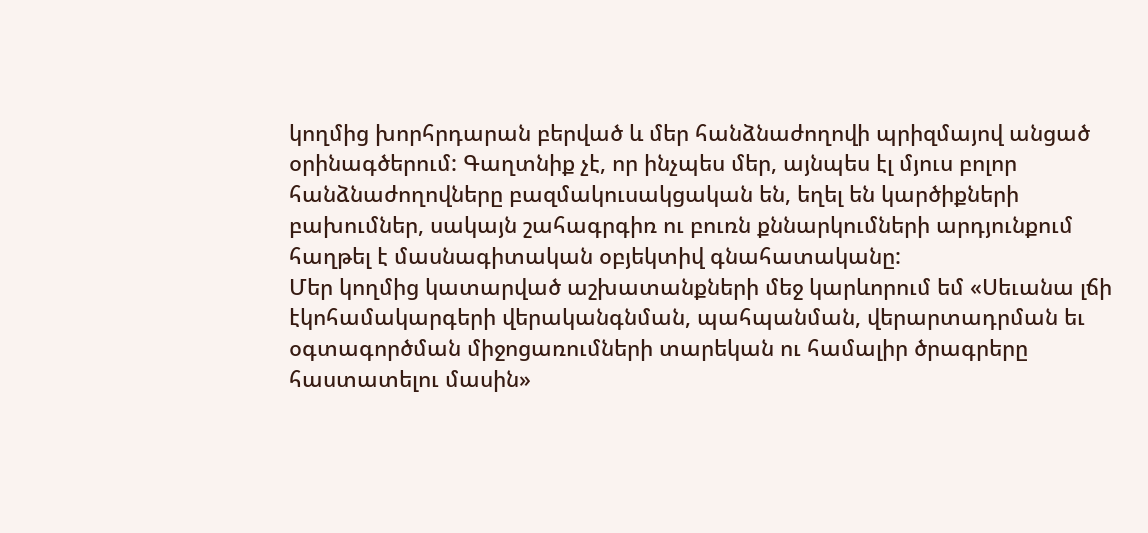կողմից խորհրդարան բերված և մեր հանձնաժողովի պրիզմայով անցած օրինագծերում: Գաղտնիք չէ, որ ինչպես մեր, այնպես էլ մյուս բոլոր հանձնաժողովները բազմակուսակցական են, եղել են կարծիքների բախումներ, սակայն շահագրգիռ ու բուռն քննարկումների արդյունքում հաղթել է մասնագիտական օբյեկտիվ գնահատականը:
Մեր կողմից կատարված աշխատանքների մեջ կարևորում եմ «Սեւանա լճի էկոհամակարգերի վերականգնման, պահպանման, վերարտադրման եւ օգտագործման միջոցառումների տարեկան ու համալիր ծրագրերը հաստատելու մասին»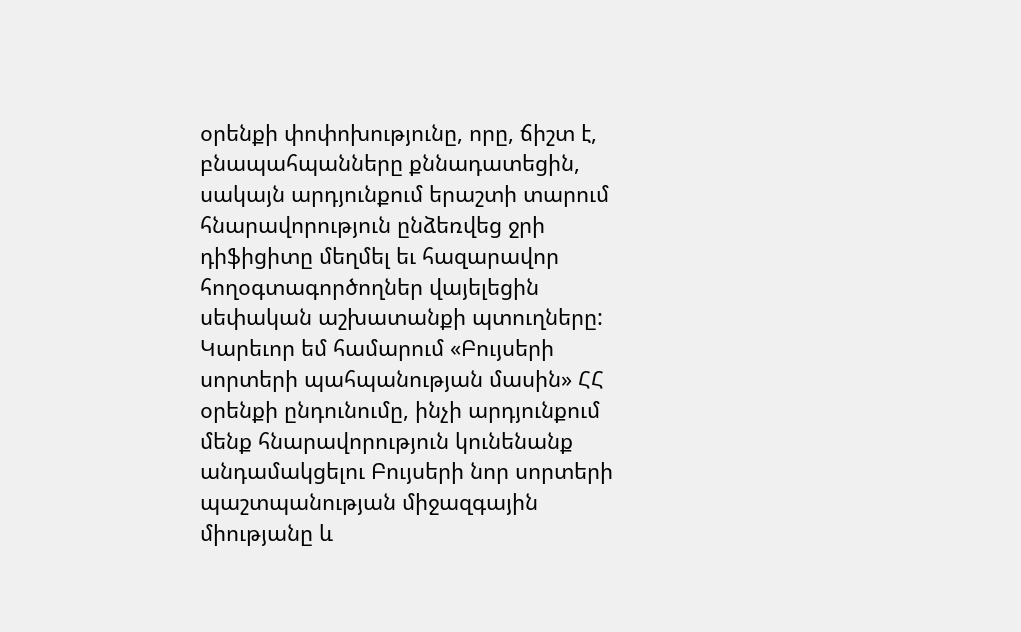օրենքի փոփոխությունը, որը, ճիշտ է, բնապահպանները քննադատեցին, սակայն արդյունքում երաշտի տարում հնարավորություն ընձեռվեց ջրի դիֆիցիտը մեղմել եւ հազարավոր հողօգտագործողներ վայելեցին սեփական աշխատանքի պտուղները:
Կարեւոր եմ համարում «Բույսերի սորտերի պահպանության մասին» ՀՀ օրենքի ընդունումը, ինչի արդյունքում մենք հնարավորություն կունենանք անդամակցելու Բույսերի նոր սորտերի պաշտպանության միջազգային միությանը և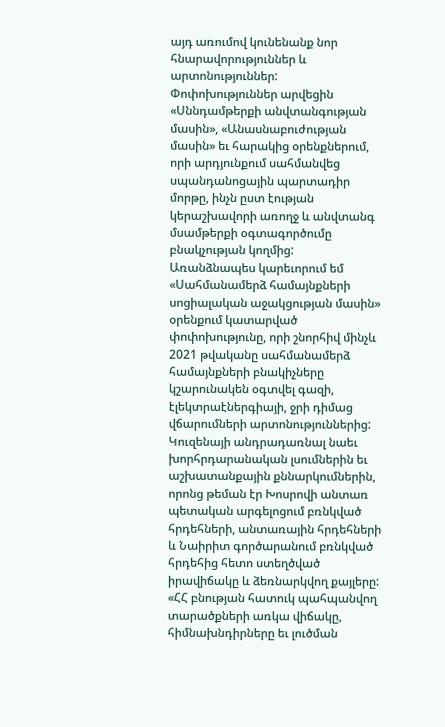այդ առումով կունենանք նոր հնարավորություններ և արտոնություններ:
Փոփոխություններ արվեցին «Սննդամթերքի անվտանգության մասին», «Անասնաբուժության մասին» եւ հարակից օրենքներում, որի արդյունքում սահմանվեց սպանդանոցային պարտադիր մորթը, ինչն ըստ էության կերաշխավորի առողջ և անվտանգ մսամթերքի օգտագործումը բնակչության կողմից:
Առանձնապես կարեւորում եմ «Սահմանամերձ համայնքների սոցիալական աջակցության մասին» օրենքում կատարված փոփոխությունը, որի շնորհիվ մինչև 2021 թվականը սահմանամերձ համայնքների բնակիչները կշարունակեն օգտվել գազի, էլեկտրաէներգիայի, ջրի դիմաց վճարումների արտոնություններից:
Կուզենայի անդրադառնալ նաեւ խորհրդարանական լսումներին եւ աշխատանքային քննարկումներին, որոնց թեման էր Խոսրովի անտառ պետական արգելոցում բռնկված հրդեհների, անտառային հրդեհների և Նաիրիտ գործարանում բռնկված հրդեհից հետո ստեղծված իրավիճակը և ձեռնարկվող քայլերը: «ՀՀ բնության հատուկ պահպանվող տարածքների առկա վիճակը, հիմնախնդիրները եւ լուծման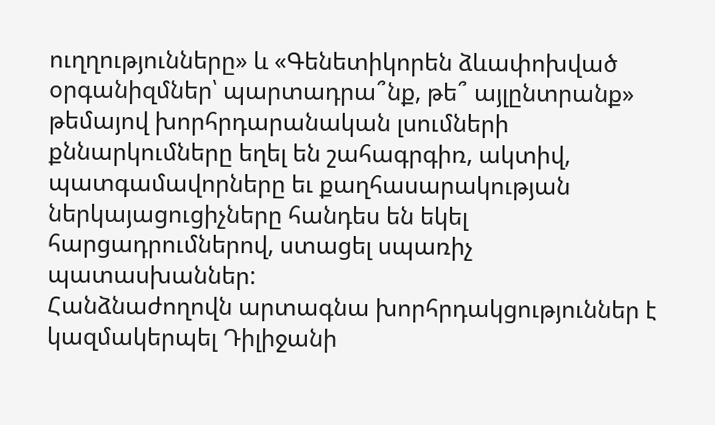ուղղությունները» և «Գենետիկորեն ձևափոխված օրգանիզմներ՝ պարտադրա՞նք, թե՞ այլընտրանք» թեմայով խորհրդարանական լսումների քննարկումները եղել են շահագրգիռ, ակտիվ, պատգամավորները եւ քաղհասարակության ներկայացուցիչները հանդես են եկել հարցադրումներով, ստացել սպառիչ պատասխաններ:
Հանձնաժողովն արտագնա խորհրդակցություններ է կազմակերպել Դիլիջանի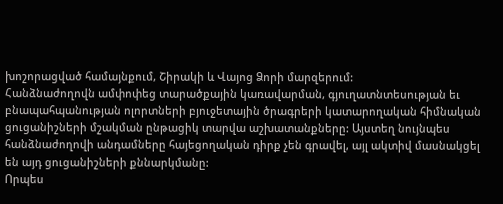խոշորացված համայնքում, Շիրակի և Վայոց Ձորի մարզերում:
Հանձնաժողովն ամփոփեց տարածքային կառավարման, գյուղատնտեսության եւ բնապահպանության ոլորտների բյուջետային ծրագրերի կատարողական հիմնական ցուցանիշների մշակման ընթացիկ տարվա աշխատանքները: Այստեղ նույնպես հանձնաժողովի անդամները հայեցողական դիրք չեն գրավել, այլ ակտիվ մասնակցել են այդ ցուցանիշների քննարկմանը:
Որպես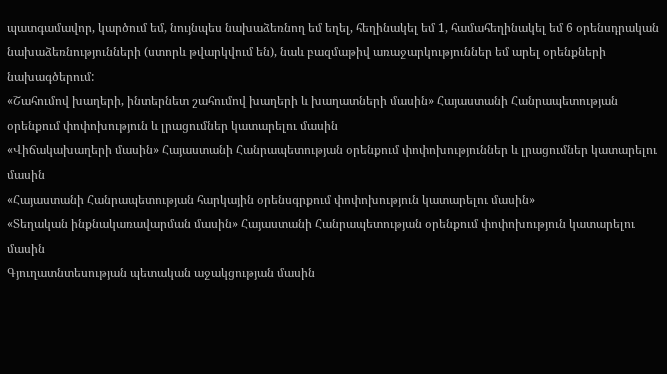պատգամավոր, կարծում եմ, նույնպես նախաձեռնող եմ եղել, հեղինակել եմ 1, համահեղինակել եմ 6 օրենսդրական նախաձեռնությունների (ստորև թվարկվում են), նաև բազմաթիվ առաջարկություններ եմ արել օրենքների նախագծերում:
«Շահումով խաղերի, ինտերնետ շահումով խաղերի և խաղատների մասին» Հայաստանի Հանրապետության օրենքում փոփոխություն և լրացումներ կատարելու մասին
«Վիճակախաղերի մասին» Հայաստանի Հանրապետության օրենքում փոփոխություններ և լրացումներ կատարելու մասին
«Հայաստանի Հանրապետության հարկային օրենսգրքում փոփոխություն կատարելու մասին»
«Տեղական ինքնակառավարման մասին» Հայաստանի Հանրապետության օրենքում փոփոխություն կատարելու մասին
Գյուղատնտեսության պետական աջակցության մասին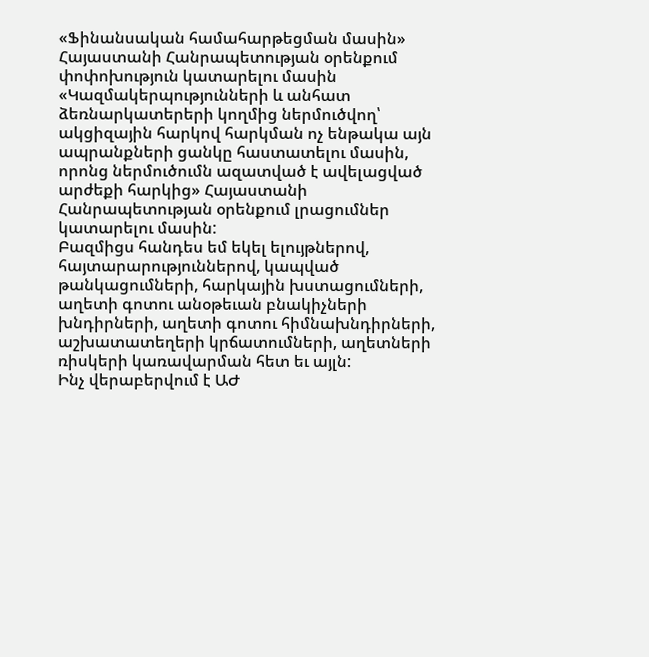«Ֆինանսական համահարթեցման մասին» Հայաստանի Հանրապետության օրենքում փոփոխություն կատարելու մասին
«Կազմակերպությունների և անհատ ձեռնարկատերերի կողմից ներմուծվող՝ ակցիզային հարկով հարկման ոչ ենթակա այն ապրանքների ցանկը հաստատելու մասին, որոնց ներմուծումն ազատված է ավելացված արժեքի հարկից» Հայաստանի Հանրապետության օրենքում լրացումներ կատարելու մասին:
Բազմիցս հանդես եմ եկել ելույթներով, հայտարարություններով, կապված թանկացումների, հարկային խստացումների, աղետի գոտու անօթեւան բնակիչների խնդիրների, աղետի գոտու հիմնախնդիրների, աշխատատեղերի կրճատումների, աղետների ռիսկերի կառավարման հետ եւ այլն:
Ինչ վերաբերվում է ԱԺ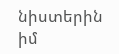նիստերին իմ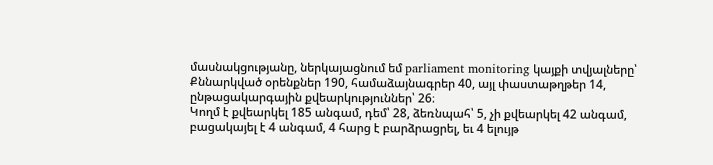մասնակցությանը, ներկայացնում եմ parliament monitoring կայքի տվյալները՝
Քննարկված օրենքներ 190, համաձայնագրեր 40, այլ փաստաթղթեր 14, ընթացակարգային քվեարկություններ՝ 26։
Կողմ է քվեարկել 185 անգամ, դեմ՝ 28, ձեռնպահ՝ 5, չի քվեարկել 42 անգամ, բացակայել է 4 անգամ, 4 հարց է բարձրացրել, եւ 4 ելույթ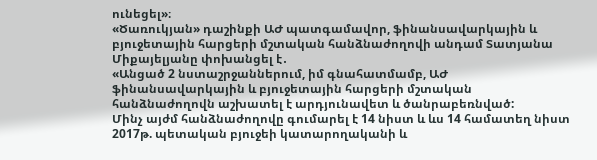ունեցել»։
«Ծառուկյան» դաշինքի ԱԺ պատգամավոր, ֆինանսավարկային և բյուջետային հարցերի մշտական հանձնաժողովի անդամ Տատյանա Միքայելյանը փոխանցել է․
«Անցած 2 նստաշրջաններում, իմ գնահատմամբ, ԱԺ ֆինանսավարկային և բյուջետային հարցերի մշտական հանձնաժողովն աշխատել է արդյունավետ և ծանրաբեռնված:
Մինչ այժմ հանձնաժողովը գումարել է 14 նիստ և ևս 14 համատեղ նիստ 2017թ. պետական բյուջեի կատարողականի և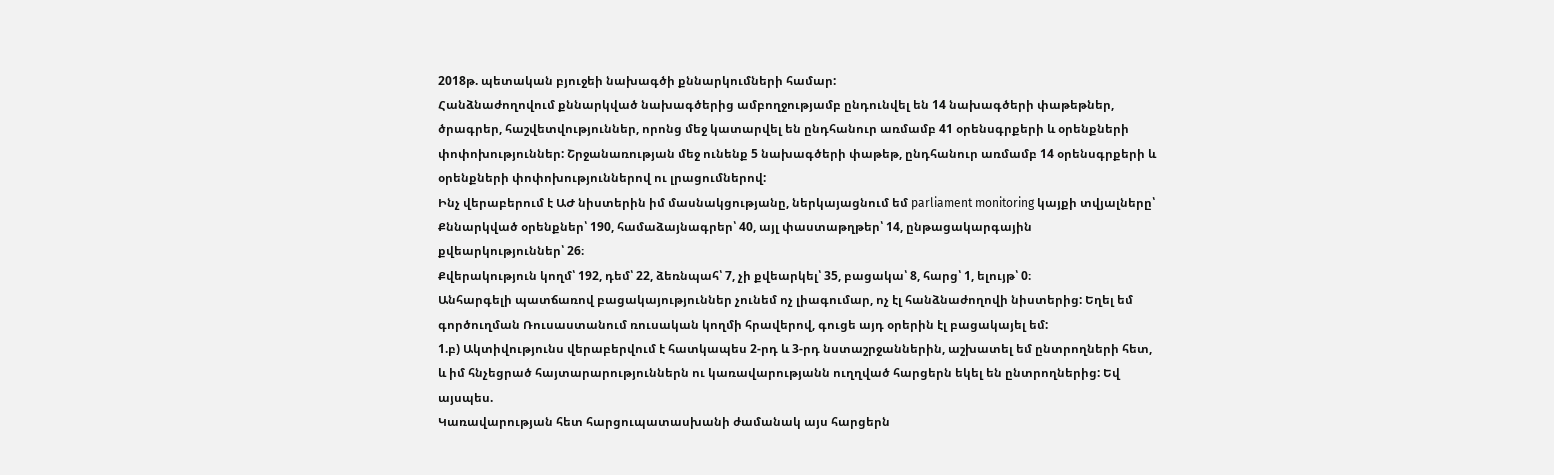2018թ. պետական բյուջեի նախագծի քննարկումների համար:
Հանձնաժողովում քննարկված նախագծերից ամբողջությամբ ընդունվել են 14 նախագծերի փաթեթներ, ծրագրեր, հաշվետվություններ, որոնց մեջ կատարվել են ընդհանուր առմամբ 41 օրենսգրքերի և օրենքների փոփոխություններ: Շրջանառության մեջ ունենք 5 նախագծերի փաթեթ, ընդհանուր առմամբ 14 օրենսգրքերի և օրենքների փոփոխություններով ու լրացումներով:
Ինչ վերաբերում է ԱԺ նիստերին իմ մասնակցությանը, ներկայացնում եմ parliament monitoring կայքի տվյալները՝
Քննարկված օրենքներ՝ 190, համաձայնագրեր՝ 40, այլ փաստաթղթեր՝ 14, ընթացակարգային քվեարկություններ՝ 26։
Քվերակություն կողմ՝ 192, դեմ՝ 22, ձեռնպահ՝ 7, չի քվեարկել՝ 35, բացակա՝ 8, հարց՝ 1, ելույթ՝ 0։
Անհարգելի պատճառով բացակայություններ չունեմ ոչ լիագումար, ոչ էլ հանձնաժողովի նիստերից: Եղել եմ գործուղման Ռուսաստանում ռուսական կողմի հրավերով, գուցե այդ օրերին էլ բացակայել եմ:
1.բ) Ակտիվությունս վերաբերվում է հատկապես 2-րդ և 3-րդ նստաշրջաններին, աշխատել եմ ընտրողների հետ, և իմ հնչեցրած հայտարարություններն ու կառավարությանն ուղղված հարցերն եկել են ընտրողներից: Եվ այսպես.
Կառավարության հետ հարցուպատասխանի ժամանակ այս հարցերն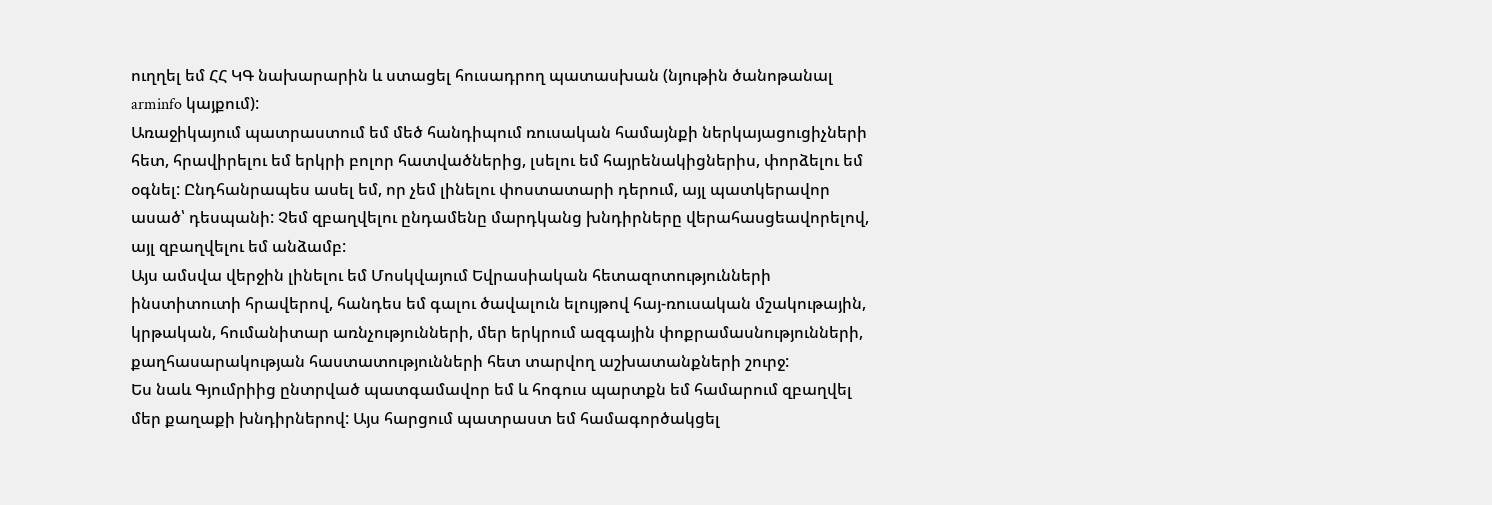ուղղել եմ ՀՀ ԿԳ նախարարին և ստացել հուսադրող պատասխան (նյութին ծանոթանալ arminfo կայքում):
Առաջիկայում պատրաստում եմ մեծ հանդիպում ռուսական համայնքի ներկայացուցիչների հետ, հրավիրելու եմ երկրի բոլոր հատվածներից, լսելու եմ հայրենակիցներիս, փորձելու եմ օգնել: Ընդհանրապես ասել եմ, որ չեմ լինելու փոստատարի դերում, այլ պատկերավոր ասած՝ դեսպանի: Չեմ զբաղվելու ընդամենը մարդկանց խնդիրները վերահասցեավորելով, այլ զբաղվելու եմ անձամբ:
Այս ամսվա վերջին լինելու եմ Մոսկվայում Եվրասիական հետազոտությունների ինստիտուտի հրավերով, հանդես եմ գալու ծավալուն ելույթով հայ-ռուսական մշակութային, կրթական, հումանիտար առնչությունների, մեր երկրում ազգային փոքրամասնությունների, քաղհասարակության հաստատությունների հետ տարվող աշխատանքների շուրջ:
Ես նաև Գյումրիից ընտրված պատգամավոր եմ և հոգուս պարտքն եմ համարում զբաղվել մեր քաղաքի խնդիրներով: Այս հարցում պատրաստ եմ համագործակցել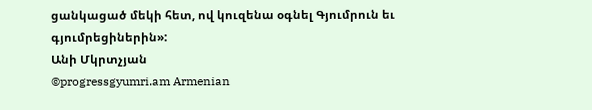ցանկացած մեկի հետ, ով կուզենա օգնել Գյումրուն եւ գյումրեցիներին»:
Անի Մկրտչյան
©progressgyumri.am Armenian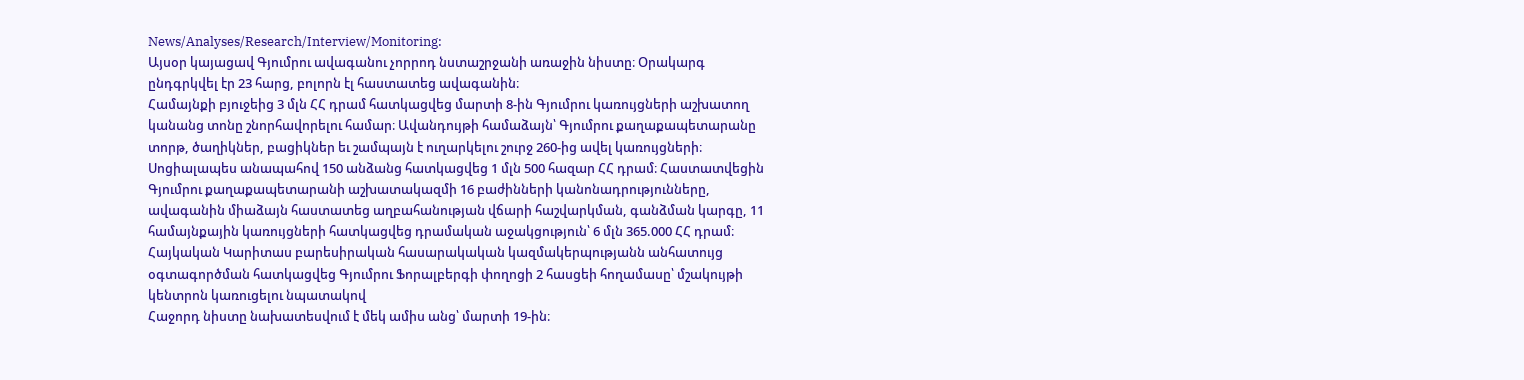News/Analyses/Research/Interview/Monitoring:
Այսօր կայացավ Գյումրու ավագանու չորրոդ նստաշրջանի առաջին նիստը։ Օրակարգ ընդգրկվել էր 23 հարց, բոլորն էլ հաստատեց ավագանին։
Համայնքի բյուջեից 3 մլն ՀՀ դրամ հատկացվեց մարտի 8-ին Գյումրու կառույցների աշխատող կանանց տոնը շնորհավորելու համար։ Ավանդույթի համաձայն՝ Գյումրու քաղաքապետարանը տորթ, ծաղիկներ, բացիկներ եւ շամպայն է ուղարկելու շուրջ 260-ից ավել կառույցների։
Սոցիալապես անապահով 150 անձանց հատկացվեց 1 մլն 500 հազար ՀՀ դրամ։ Հաստատվեցին Գյումրու քաղաքապետարանի աշխատակազմի 16 բաժինների կանոնադրությունները, ավագանին միաձայն հաստատեց աղբահանության վճարի հաշվարկման, գանձման կարգը, 11 համայնքային կառույցների հատկացվեց դրամական աջակցություն՝ 6 մլն 365.000 ՀՀ դրամ։
Հայկական Կարիտաս բարեսիրական հասարակական կազմակերպությանն անհատույց օգտագործման հատկացվեց Գյումրու Ֆորալբերգի փողոցի 2 հասցեի հողամասը՝ մշակույթի կենտրոն կառուցելու նպատակով
Հաջորդ նիստը նախատեսվում է մեկ ամիս անց՝ մարտի 19-ին։